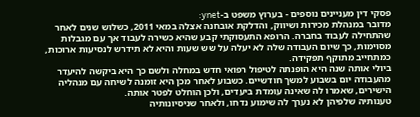פסקי דין מעניינים נוספים - בערוץ משפט ב-ynet:
מדובר במנהלת מכירות ושיווק, והדלקת אובחנה אצלה במאי 2011, כשלוש שנים לאחר שהתחילה לעבוד בחברה. הרופא התעסוקתי קבע שהיא כשירה לעבוד אך עם מגבלות מסוימות, כך שיום העבודה שלה לא יעלה על שש שעות והיא לא תידרש לנסיעות ארוכות, כמתחייב מתוקף תפקידה.
ביולי אותה שנה היא הופנתה לטיפול רפואי חדש במחלה ולשם כך היא ביקשה להיעדר מהעבודה יום בשבוע למשך חודשיים. כשבוע לאחר מכן היא זומנה לשיחה עם מנהליה הישירים, שאמרו לה שאינה עומדת ביעדים, ולכן הוחלט לפטר אותה.
טענותיה שלפיהן לא נערך לה שימוע נדחו, ולאחר שניסיונותיה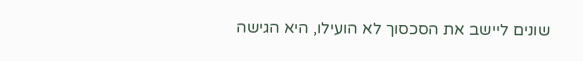שונים ליישב את הסכסוך לא הועילו, היא הגישה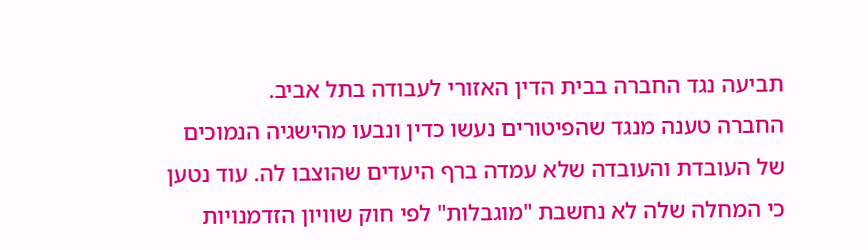תביעה נגד החברה בבית הדין האזורי לעבודה בתל אביב.
החברה טענה מנגד שהפיטורים נעשו כדין ונבעו מהישגיה הנמוכים של העובדת והעובדה שלא עמדה ברף היעדים שהוצבו לה. עוד נטען כי המחלה שלה לא נחשבת "מוגבלות" לפי חוק שוויון הזדמנויות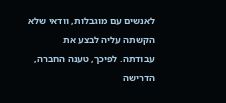לאנשים עם מוגבלות, וודאי שלא הקשתה עליה לבצע את עבודתה. לפיכך, טענה החברה, הדרישה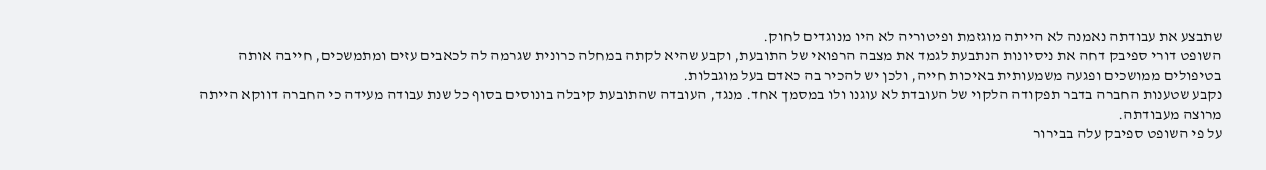שתבצע את עבודתה נאמנה לא הייתה מוגזמת ופיטוריה לא היו מנוגדים לחוק.
השופט דורי ספיבק דחה את ניסיונות הנתבעת לגמד את מצבה הרפואי של התובעת, וקבע שהיא לקתה במחלה כרונית שגרמה לה לכאבים עזים ומתמשכים, חייבה אותה בטיפולים ממושכים ופגעה משמעותית באיכות חייה, ולכן יש להכיר בה כאדם בעל מוגבלות.
נקבע שטענות החברה בדבר תפקודה הלקוי של העובדת לא עוגנו ולו במסמך אחד. מנגד, העובדה שהתובעת קיבלה בונוסים בסוף כל שנת עבודה מעידה כי החברה דווקא הייתה מרוצה מעבודתה.
על פי השופט ספיבק עלה בבירור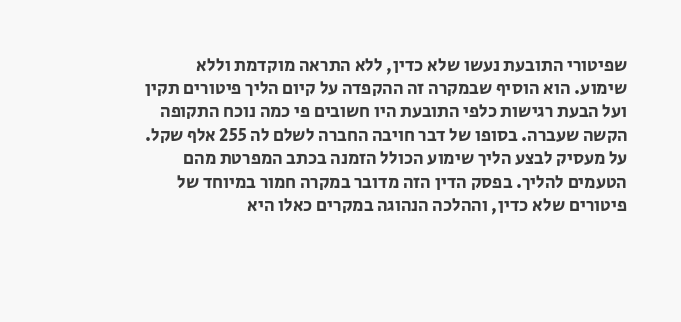שפיטורי התובעת נעשו שלא כדין, ללא התראה מוקדמת וללא שימוע. הוא הוסיף שבמקרה זה ההקפדה על קיום הליך פיטורים תקין ועל הבעת רגישות כלפי התובעת היו חשובים פי כמה נוכח התקופה הקשה שעברה. בסופו של דבר חויבה החברה לשלם לה 255 אלף שקל.
על מעסיק לבצע הליך שימוע הכולל הזמנה בכתב המפרטת מהם הטעמים להליך. בפסק הדין הזה מדובר במקרה חמור במיוחד של פיטורים שלא כדין, וההלכה הנהוגה במקרים כאלו היא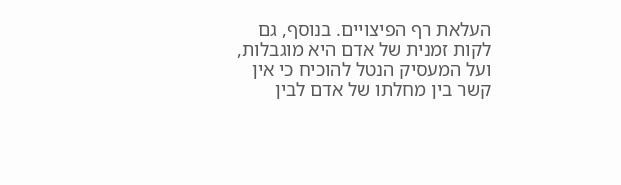העלאת רף הפיצויים. בנוסף, גם לקות זמנית של אדם היא מוגבלות, ועל המעסיק הנטל להוכיח כי אין קשר בין מחלתו של אדם לבין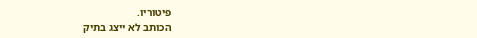פיטוריו.
הכותב לא ייצג בתיק